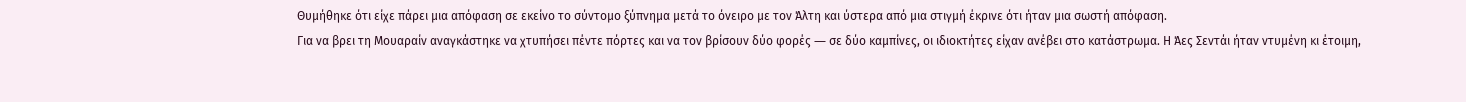Θυμήθηκε ότι είχε πάρει μια απόφαση σε εκείνο το σύντομο ξύπνημα μετά το όνειρο με τον Άλτη και ύστερα από μια στιγμή έκρινε ότι ήταν μια σωστή απόφαση.
Για να βρει τη Μουαραίν αναγκάστηκε να χτυπήσει πέντε πόρτες και να τον βρίσουν δύο φορές ― σε δύο καμπίνες, οι ιδιοκτήτες είχαν ανέβει στο κατάστρωμα. Η Άες Σεντάι ήταν ντυμένη κι έτοιμη,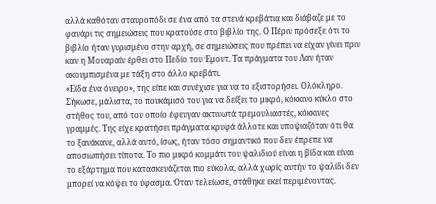αλλά καθόταν σταυροπόδι σε ένα από τα στενά κρεβάτια και διάβαζε με το φανάρι τις σημειώσεις που κρατούσε στο βιβλίο της. Ο Πέριν πρόσεξε ότι το βιβλίο ήταν γυρισμένο στην αρχή, σε σημειώσεις που πρέπει να είχαν γίνει πριν καν η Μουαραίν έρθει στο Πεδίο του Έμοντ. Τα πράγματα του Λαν ήταν ακουμπισμένα με τάξη στο άλλο κρεβάτι.
«Είδα ένα όνειρο», της είπε και συνέχισε για να το εξιστορήσει. Ολόκληρο. Σήκωσε, μάλιστα, το πουκάμισό του για να δείξει το μικρό, κόκκινο κύκλο στο στήθος του, από τον οποίο έφευγαν ακτινωτά τρεμουλιαστές, κόκκινες γραμμές. Της είχε κρατήσει πράγματα κρυφά άλλοτε και υποψιαζόταν ότι θα το ξανάκανε, αλλά αυτό, ίσως, ήταν τόσο σημαντικό που δεν έπρεπε να αποσιωπήσει τίποτα. Το πιο μικρό κομμάτι του ψαλιδιού είναι η βίδα και είναι το εξάρτημα που κατασκευάζεται πιο εύκολα, αλλά χωρίς αυτήν το ψαλίδι δεν μπορεί να κόψει το ύφασμα. Όταν τελείωσε, στάθηκε εκεί περιμένοντας.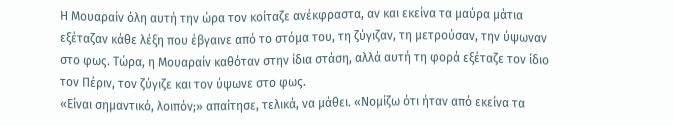Η Μουαραίν όλη αυτή την ώρα τον κοίταζε ανέκφραστα, αν και εκείνα τα μαύρα μάτια εξέταζαν κάθε λέξη που έβγαινε από το στόμα του, τη ζύγιζαν, τη μετρούσαν, την ύψωναν στο φως. Τώρα, η Μουαραίν καθόταν στην ίδια στάση, αλλά αυτή τη φορά εξέταζε τον ίδιο τον Πέριν, τον ζύγιζε και τον ύψωνε στο φως.
«Είναι σημαντικό, λοιπόν;» απαίτησε, τελικά, να μάθει. «Νομίζω ότι ήταν από εκείνα τα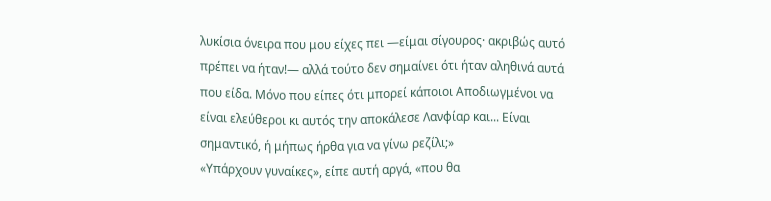λυκίσια όνειρα που μου είχες πει —είμαι σίγουρος· ακριβώς αυτό πρέπει να ήταν!― αλλά τούτο δεν σημαίνει ότι ήταν αληθινά αυτά που είδα. Μόνο που είπες ότι μπορεί κάποιοι Αποδιωγμένοι να είναι ελεύθεροι κι αυτός την αποκάλεσε Λανφίαρ και... Είναι σημαντικό, ή μήπως ήρθα για να γίνω ρεζίλι;»
«Υπάρχουν γυναίκες», είπε αυτή αργά, «που θα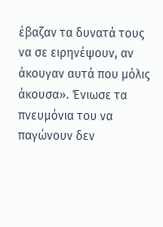έβαζαν τα δυνατά τους να σε ειρηνέψουν, αν άκουγαν αυτά που μόλις άκουσα». Ένιωσε τα πνευμόνια του να παγώνουν δεν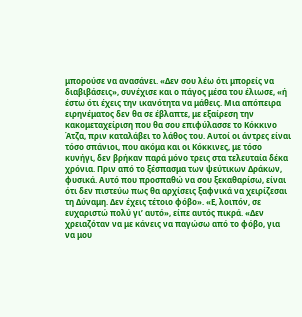μπορούσε να ανασάνει. «Δεν σου λέω ότι μπορείς να διαβιβάσεις», συνέχισε και ο πάγος μέσα του έλιωσε, «ή έστω ότι έχεις την ικανότητα να μάθεις. Μια απόπειρα ειρηνέματος δεν θα σε έβλαπτε, με εξαίρεση την κακομεταχείριση που θα σου επιφύλασσε το Κόκκινο Άτζα, πριν καταλάβει το λάθος του. Αυτοί οι άντρες είναι τόσο σπάνιοι, που ακόμα και οι Κόκκινες, με τόσο κυνήγι, δεν βρήκαν παρά μόνο τρεις στα τελευταία δέκα χρόνια. Πριν από το ξέσπασμα των ψεύτικων Δράκων, φυσικά. Αυτό που προσπαθώ να σου ξεκαθαρίσω, είναι ότι δεν πιστεύω πως θα αρχίσεις ξαφνικά να χειρίζεσαι τη Δύναμη. Δεν έχεις τέτοιο φόβο». «Ε, λοιπόν, σε ευχαριστώ πολύ γι’ αυτό», είπε αυτός πικρά. «Δεν χρειαζόταν να με κάνεις να παγώσω από το φόβο, για να μου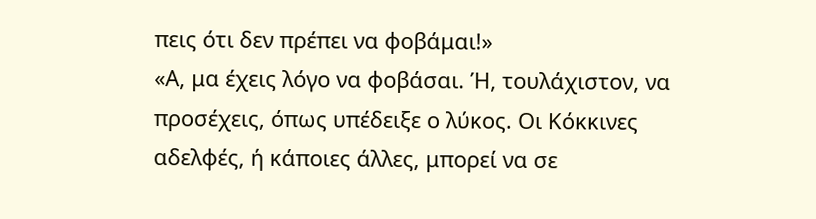πεις ότι δεν πρέπει να φοβάμαι!»
«Α, μα έχεις λόγο να φοβάσαι. Ή, τουλάχιστον, να προσέχεις, όπως υπέδειξε ο λύκος. Οι Κόκκινες αδελφές, ή κάποιες άλλες, μπορεί να σε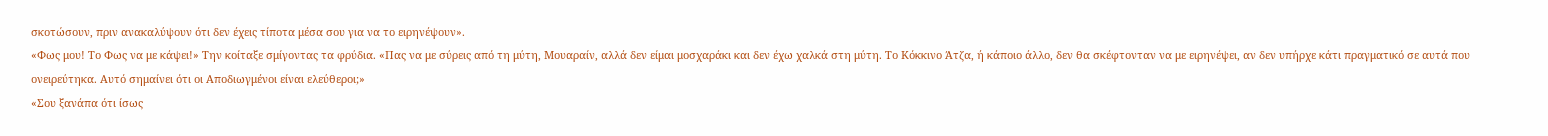σκοτώσουν, πριν ανακαλύψουν ότι δεν έχεις τίποτα μέσα σου για να το ειρηνέψουν».
«Φως μου! Το Φως να με κάψει!» Την κοίταξε σμίγοντας τα φρύδια. «Πας να με σύρεις από τη μύτη, Μουαραίν, αλλά δεν είμαι μοσχαράκι και δεν έχω χαλκά στη μύτη. Το Κόκκινο Άτζα, ή κάποιο άλλο, δεν θα σκέφτονταν να με ειρηνέψει, αν δεν υπήρχε κάτι πραγματικό σε αυτά που ονειρεύτηκα. Αυτό σημαίνει ότι οι Αποδιωγμένοι είναι ελεύθεροι;»
«Σου ξανάπα ότι ίσως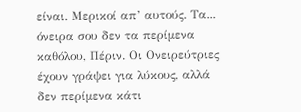είναι. Μερικοί απ’ αυτούς. Τα... όνειρα σου δεν τα περίμενα καθόλου, Πέριν. Οι Ονειρεύτριες έχουν γράψει για λύκους, αλλά δεν περίμενα κάτι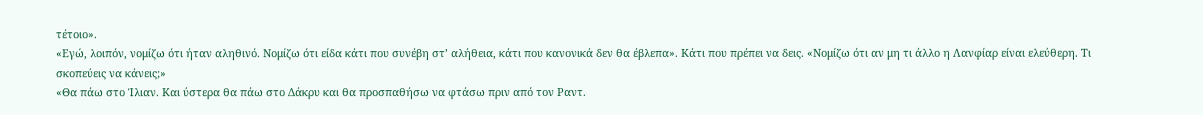τέτοιο».
«Εγώ, λοιπόν, νομίζω ότι ήταν αληθινό. Νομίζω ότι είδα κάτι που συνέβη στ’ αλήθεια, κάτι που κανονικά δεν θα έβλεπα». Κάτι που πρέπει να δεις. «Νομίζω ότι αν μη τι άλλο η Λανφίαρ είναι ελεύθερη. Τι σκοπεύεις να κάνεις;»
«Θα πάω στο Ίλιαν. Και ύστερα θα πάω στο Δάκρυ και θα προσπαθήσω να φτάσω πριν από τον Ραντ.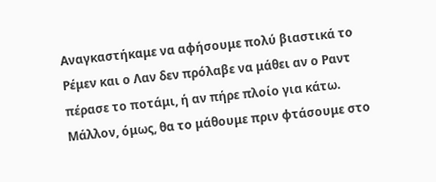Αναγκαστήκαμε να αφήσουμε πολύ βιαστικά το Ρέμεν και ο Λαν δεν πρόλαβε να μάθει αν ο Ραντ πέρασε το ποτάμι, ή αν πήρε πλοίο για κάτω. Μάλλον, όμως, θα το μάθουμε πριν φτάσουμε στο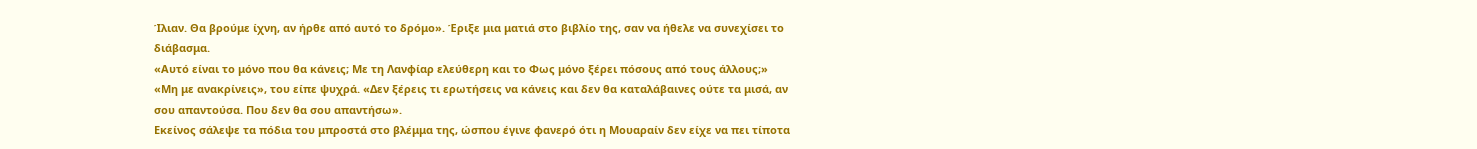Ίλιαν. Θα βρούμε ίχνη, αν ήρθε από αυτό το δρόμο». Έριξε μια ματιά στο βιβλίο της, σαν να ήθελε να συνεχίσει το διάβασμα.
«Αυτό είναι το μόνο που θα κάνεις; Με τη Λανφίαρ ελεύθερη και το Φως μόνο ξέρει πόσους από τους άλλους;»
«Μη με ανακρίνεις», του είπε ψυχρά. «Δεν ξέρεις τι ερωτήσεις να κάνεις και δεν θα καταλάβαινες ούτε τα μισά, αν σου απαντούσα. Που δεν θα σου απαντήσω».
Εκείνος σάλεψε τα πόδια του μπροστά στο βλέμμα της, ώσπου έγινε φανερό ότι η Μουαραίν δεν είχε να πει τίποτα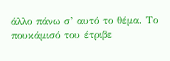άλλο πάνω σ’ αυτό το θέμα. Το πουκάμισό του έτριβε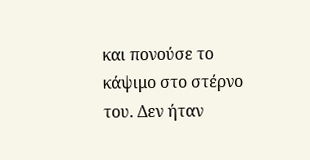και πονούσε το κάψιμο στο στέρνο του. Δεν ήταν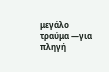μεγάλο τραύμα —για πληγή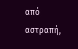από αστραπή,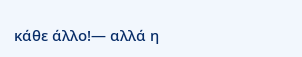κάθε άλλο!― αλλά η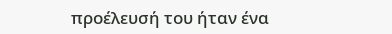προέλευσή του ήταν ένα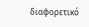διαφορετικό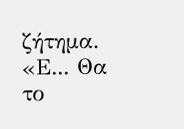ζήτημα. «Ε... Θα το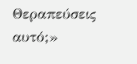Θεραπεύσεις αυτό;»